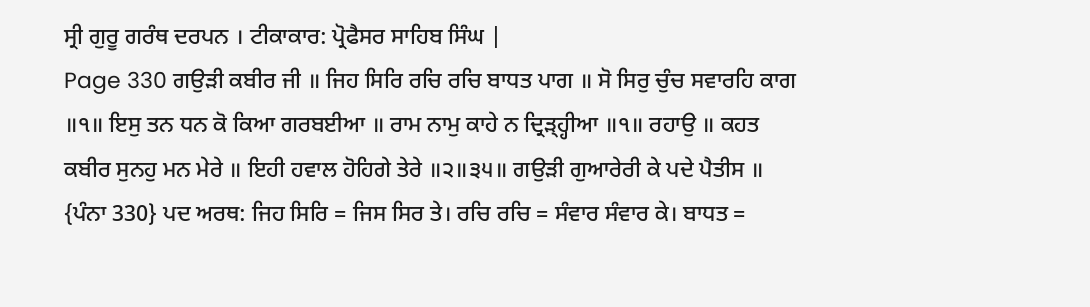ਸ੍ਰੀ ਗੁਰੂ ਗਰੰਥ ਦਰਪਨ । ਟੀਕਾਕਾਰ: ਪ੍ਰੋਫੈਸਰ ਸਾਹਿਬ ਸਿੰਘ |
Page 330 ਗਉੜੀ ਕਬੀਰ ਜੀ ॥ ਜਿਹ ਸਿਰਿ ਰਚਿ ਰਚਿ ਬਾਧਤ ਪਾਗ ॥ ਸੋ ਸਿਰੁ ਚੁੰਚ ਸਵਾਰਹਿ ਕਾਗ ॥੧॥ ਇਸੁ ਤਨ ਧਨ ਕੋ ਕਿਆ ਗਰਬਈਆ ॥ ਰਾਮ ਨਾਮੁ ਕਾਹੇ ਨ ਦ੍ਰਿੜ੍ਹ੍ਹੀਆ ॥੧॥ ਰਹਾਉ ॥ ਕਹਤ ਕਬੀਰ ਸੁਨਹੁ ਮਨ ਮੇਰੇ ॥ ਇਹੀ ਹਵਾਲ ਹੋਹਿਗੇ ਤੇਰੇ ॥੨॥੩੫॥ ਗਉੜੀ ਗੁਆਰੇਰੀ ਕੇ ਪਦੇ ਪੈਤੀਸ ॥ {ਪੰਨਾ 330} ਪਦ ਅਰਥ: ਜਿਹ ਸਿਰਿ = ਜਿਸ ਸਿਰ ਤੇ। ਰਚਿ ਰਚਿ = ਸੰਵਾਰ ਸੰਵਾਰ ਕੇ। ਬਾਧਤ =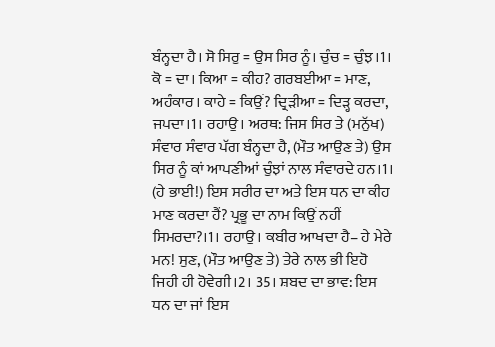ਬੰਨ੍ਹਦਾ ਹੈ। ਸੋ ਸਿਰੁ = ਉਸ ਸਿਰ ਨੂੰ। ਚੁੰਚ = ਚੁੰਝ।1। ਕੋ = ਦਾ। ਕਿਆ = ਕੀਹ? ਗਰਬਈਆ = ਮਾਣ, ਅਹੰਕਾਰ। ਕਾਹੇ = ਕਿਉਂ? ਦ੍ਰਿੜੀਆ = ਦਿੜ੍ਹ ਕਰਦਾ, ਜਪਦਾ।1। ਰਹਾਉ। ਅਰਥ: ਜਿਸ ਸਿਰ ਤੇ (ਮਨੁੱਖ) ਸੰਵਾਰ ਸੰਵਾਰ ਪੱਗ ਬੰਨ੍ਹਦਾ ਹੈ, (ਮੌਤ ਆਉਣ ਤੇ) ਉਸ ਸਿਰ ਨੂੰ ਕਾਂ ਆਪਣੀਆਂ ਚੁੰਝਾਂ ਨਾਲ ਸੰਵਾਰਦੇ ਹਨ।1। (ਹੇ ਭਾਈ!) ਇਸ ਸਰੀਰ ਦਾ ਅਤੇ ਇਸ ਧਨ ਦਾ ਕੀਹ ਮਾਣ ਕਰਦਾ ਹੈਂ? ਪ੍ਰਭੂ ਦਾ ਨਾਮ ਕਿਉਂ ਨਹੀਂ ਸਿਮਰਦਾ?।1। ਰਹਾਉ। ਕਬੀਰ ਆਖਦਾ ਹੈ– ਹੇ ਮੇਰੇ ਮਨ! ਸੁਣ, (ਮੌਤ ਆਉਣ ਤੇ) ਤੇਰੇ ਨਾਲ ਭੀ ਇਹੋ ਜਿਹੀ ਹੀ ਹੋਵੇਗੀ।2। 35। ਸ਼ਬਦ ਦਾ ਭਾਵ: ਇਸ ਧਨ ਦਾ ਜਾਂ ਇਸ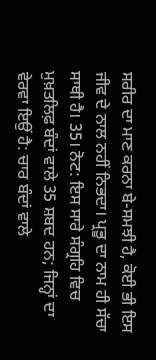ਸਰੀਰ ਦਾ ਮਾਣ ਕਰਨਾ ਬੇ-ਸਮਝੀ ਹੈ, ਕੋਈ ਭੀ ਇਸ ਜੀਵ ਦੇ ਨਾਲ ਨਹੀਂ ਨਿਭਦਾ। ਪ੍ਰਭੂ ਦਾ ਨਾਮ ਹੀ ਸੱਚਾ ਸਾਥੀ ਹੈ। 35। ਨੋਟ: ਇਸ ਸਾਰੇ ਸੰਗ੍ਰਹਿ ਵਿਚ ਮੁਖ਼ਤਲਿਫ਼ ਬੰਦਾਂ ਵਾਲੇ 35 ਸ਼ਬਦ ਹਨ; ਜਿਨ੍ਹਾਂ ਦਾ ਵੇਰਵਾ ਇਉਂ ਹੈ: ਚਾਰ ਬੰਦਾਂ ਵਾਲੇ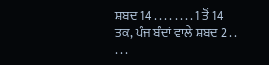ਸ਼ਬਦ 14 . . . . . . . . 1 ਤੋਂ 14 ਤਕ, ਪੰਜ ਬੰਦਾਂ ਵਾਲੇ ਸ਼ਬਦ 2 . . . . .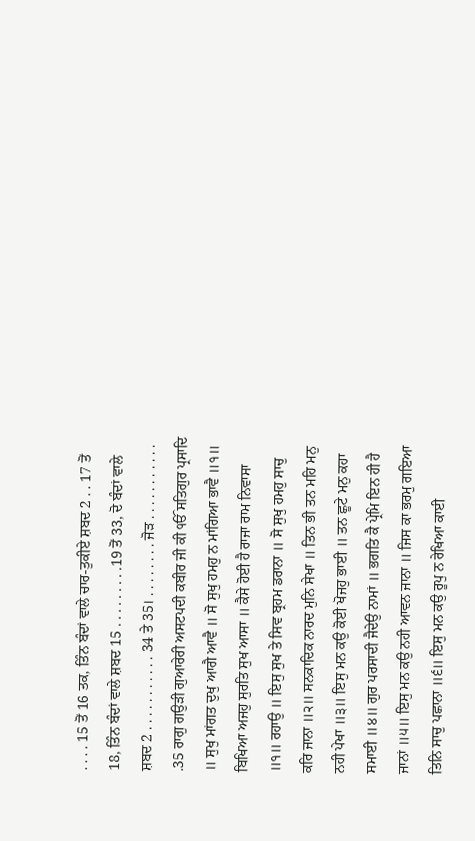. . . . 15 ਤੋਂ 16 ਤਕ, ਤਿੰਨ ਬੰਦਾਂ ਵਾਲੇ ਚਾਰ-ਤੁਕੀਏ ਸ਼ਬਦ 2 . . 17 ਤੋਂ 18, ਤਿੰਨ ਬੰਦਾਂ ਵਾਲੇ ਸ਼ਬਦ 15 . . . . . . . . .19 ਤੋਂ 33, ਦੋ ਬੰਦਾਂ ਵਾਲੇ ਸ਼ਬਦ 2 . . . . . . . . . . . 34 ਤੇ 35। . . . . . . . . ਜੋੜ . . . . . . . . . . . .35 ਰਾਗੁ ਗਉੜੀ ਗੁਆਰੇਰੀ ਅਸਟਪਦੀ ਕਬੀਰ ਜੀ ਕੀ ੴ ਸਤਿਗੁਰ ਪ੍ਰਸਾਦਿ ॥ ਸੁਖੁ ਮਾਂਗਤ ਦੁਖੁ ਆਗੈ ਆਵੈ ॥ ਸੋ ਸੁਖੁ ਹਮਹੁ ਨ ਮਾਂਗਿਆ ਭਾਵੈ ॥੧॥ ਬਿਖਿਆ ਅਜਹੁ ਸੁਰਤਿ ਸੁਖ ਆਸਾ ॥ ਕੈਸੇ ਹੋਈ ਹੈ ਰਾਜਾ ਰਾਮ ਨਿਵਾਸਾ ॥੧॥ ਰਹਾਉ ॥ ਇਸੁ ਸੁਖ ਤੇ ਸਿਵ ਬ੍ਰਹਮ ਡਰਾਨਾ ॥ ਸੋ ਸੁਖੁ ਹਮਹੁ ਸਾਚੁ ਕਰਿ ਜਾਨਾ ॥੨॥ ਸਨਕਾਦਿਕ ਨਾਰਦ ਮੁਨਿ ਸੇਖਾ ॥ ਤਿਨ ਭੀ ਤਨ ਮਹਿ ਮਨੁ ਨਹੀ ਪੇਖਾ ॥੩॥ ਇਸੁ ਮਨ ਕਉ ਕੋਈ ਖੋਜਹੁ ਭਾਈ ॥ ਤਨ ਛੂਟੇ ਮਨੁ ਕਹਾ ਸਮਾਈ ॥੪॥ ਗੁਰ ਪਰਸਾਦੀ ਜੈਦੇਉ ਨਾਮਾਂ ॥ ਭਗਤਿ ਕੈ ਪ੍ਰੇਮਿ ਇਨ ਹੀ ਹੈ ਜਾਨਾਂ ॥੫॥ ਇਸੁ ਮਨ ਕਉ ਨਹੀ ਆਵਨ ਜਾਨਾ ॥ ਜਿਸ ਕਾ ਭਰਮੁ ਗਇਆ ਤਿਨਿ ਸਾਚੁ ਪਛਾਨਾ ॥੬॥ ਇਸੁ ਮਨ ਕਉ ਰੂਪੁ ਨ ਰੇਖਿਆ ਕਾਈ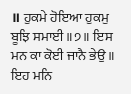॥ ਹੁਕਮੇ ਹੋਇਆ ਹੁਕਮੁ ਬੂਝਿ ਸਮਾਈ ॥੭॥ ਇਸ ਮਨ ਕਾ ਕੋਈ ਜਾਨੈ ਭੇਉ ॥ ਇਹ ਮਨਿ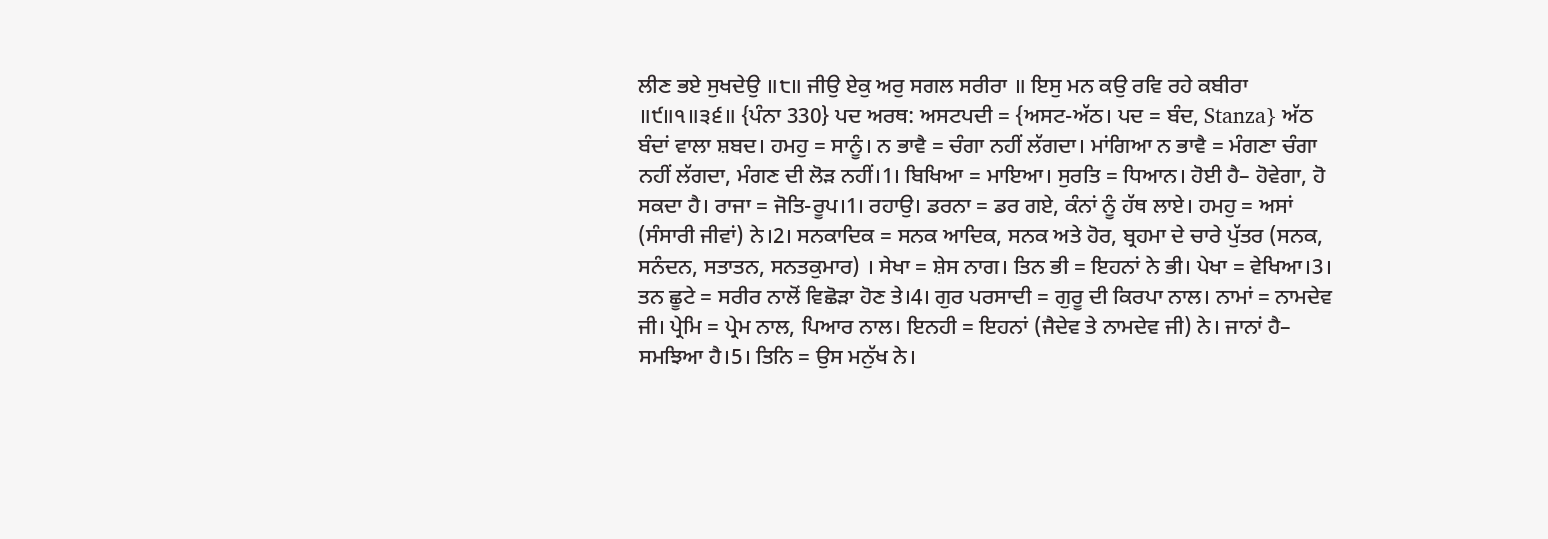ਲੀਣ ਭਏ ਸੁਖਦੇਉ ॥੮॥ ਜੀਉ ਏਕੁ ਅਰੁ ਸਗਲ ਸਰੀਰਾ ॥ ਇਸੁ ਮਨ ਕਉ ਰਵਿ ਰਹੇ ਕਬੀਰਾ ॥੯॥੧॥੩੬॥ {ਪੰਨਾ 330} ਪਦ ਅਰਥ: ਅਸਟਪਦੀ = {ਅਸਟ-ਅੱਠ। ਪਦ = ਬੰਦ, Stanza} ਅੱਠ ਬੰਦਾਂ ਵਾਲਾ ਸ਼ਬਦ। ਹਮਹੁ = ਸਾਨੂੰ। ਨ ਭਾਵੈ = ਚੰਗਾ ਨਹੀਂ ਲੱਗਦਾ। ਮਾਂਗਿਆ ਨ ਭਾਵੈ = ਮੰਗਣਾ ਚੰਗਾ ਨਹੀਂ ਲੱਗਦਾ, ਮੰਗਣ ਦੀ ਲੋੜ ਨਹੀਂ।1। ਬਿਖਿਆ = ਮਾਇਆ। ਸੁਰਤਿ = ਧਿਆਨ। ਹੋਈ ਹੈ– ਹੋਵੇਗਾ, ਹੋ ਸਕਦਾ ਹੈ। ਰਾਜਾ = ਜੋਤਿ-ਰੂਪ।1। ਰਹਾਉ। ਡਰਨਾ = ਡਰ ਗਏ, ਕੰਨਾਂ ਨੂੰ ਹੱਥ ਲਾਏ। ਹਮਹੁ = ਅਸਾਂ (ਸੰਸਾਰੀ ਜੀਵਾਂ) ਨੇ।2। ਸਨਕਾਦਿਕ = ਸਨਕ ਆਦਿਕ, ਸਨਕ ਅਤੇ ਹੋਰ, ਬ੍ਰਹਮਾ ਦੇ ਚਾਰੇ ਪੁੱਤਰ (ਸਨਕ, ਸਨੰਦਨ, ਸਤਾਤਨ, ਸਨਤਕੁਮਾਰ) । ਸੇਖਾ = ਸ਼ੇਸ ਨਾਗ। ਤਿਨ ਭੀ = ਇਹਨਾਂ ਨੇ ਭੀ। ਪੇਖਾ = ਵੇਖਿਆ।3। ਤਨ ਛੂਟੇ = ਸਰੀਰ ਨਾਲੋਂ ਵਿਛੋੜਾ ਹੋਣ ਤੇ।4। ਗੁਰ ਪਰਸਾਦੀ = ਗੁਰੂ ਦੀ ਕਿਰਪਾ ਨਾਲ। ਨਾਮਾਂ = ਨਾਮਦੇਵ ਜੀ। ਪ੍ਰੇਮਿ = ਪ੍ਰੇਮ ਨਾਲ, ਪਿਆਰ ਨਾਲ। ਇਨਹੀ = ਇਹਨਾਂ (ਜੈਦੇਵ ਤੇ ਨਾਮਦੇਵ ਜੀ) ਨੇ। ਜਾਨਾਂ ਹੈ– ਸਮਝਿਆ ਹੈ।5। ਤਿਨਿ = ਉਸ ਮਨੁੱਖ ਨੇ।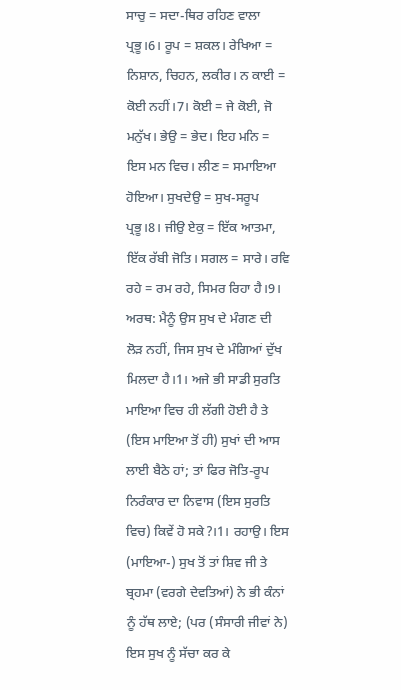ਸਾਚੁ = ਸਦਾ-ਥਿਰ ਰਹਿਣ ਵਾਲਾ ਪ੍ਰਭੂ।6। ਰੂਪ = ਸ਼ਕਲ। ਰੇਖਿਆ = ਨਿਸ਼ਾਨ, ਚਿਹਨ, ਲਕੀਰ। ਨ ਕਾਈ = ਕੋਈ ਨਹੀਂ।7। ਕੋਈ = ਜੇ ਕੋਈ, ਜੋ ਮਨੁੱਖ। ਭੇਉ = ਭੇਦ। ਇਹ ਮਨਿ = ਇਸ ਮਨ ਵਿਚ। ਲੀਣ = ਸਮਾਇਆ ਹੋਇਆ। ਸੁਖਦੇਉ = ਸੁਖ-ਸਰੂਪ ਪ੍ਰਭੂ।8। ਜੀਉ ਏਕੁ = ਇੱਕ ਆਤਮਾ, ਇੱਕ ਰੱਬੀ ਜੋਤਿ। ਸਗਲ = ਸਾਰੇ। ਰਵਿ ਰਹੇ = ਰਮ ਰਹੇ, ਸਿਮਰ ਰਿਹਾ ਹੈ।9। ਅਰਥ: ਮੈਨੂੰ ਉਸ ਸੁਖ ਦੇ ਮੰਗਣ ਦੀ ਲੋੜ ਨਹੀਂ, ਜਿਸ ਸੁਖ ਦੇ ਮੰਗਿਆਂ ਦੁੱਖ ਮਿਲਦਾ ਹੈ।1। ਅਜੇ ਭੀ ਸਾਡੀ ਸੁਰਤਿ ਮਾਇਆ ਵਿਚ ਹੀ ਲੱਗੀ ਹੋਈ ਹੈ ਤੇ (ਇਸ ਮਾਇਆ ਤੋਂ ਹੀ) ਸੁਖਾਂ ਦੀ ਆਸ ਲਾਈ ਬੈਠੇ ਹਾਂ; ਤਾਂ ਫਿਰ ਜੋਤਿ-ਰੂਪ ਨਿਰੰਕਾਰ ਦਾ ਨਿਵਾਸ (ਇਸ ਸੁਰਤਿ ਵਿਚ) ਕਿਵੇਂ ਹੋ ਸਕੇ?।1। ਰਹਾਉ। ਇਸ (ਮਾਇਆ-) ਸੁਖ ਤੋਂ ਤਾਂ ਸ਼ਿਵ ਜੀ ਤੇ ਬ੍ਰਹਮਾ (ਵਰਗੇ ਦੇਵਤਿਆਂ) ਨੇ ਭੀ ਕੰਨਾਂ ਨੂੰ ਹੱਥ ਲਾਏ; (ਪਰ (ਸੰਸਾਰੀ ਜੀਵਾਂ ਨੇ) ਇਸ ਸੁਖ ਨੂੰ ਸੱਚਾ ਕਰ ਕੇ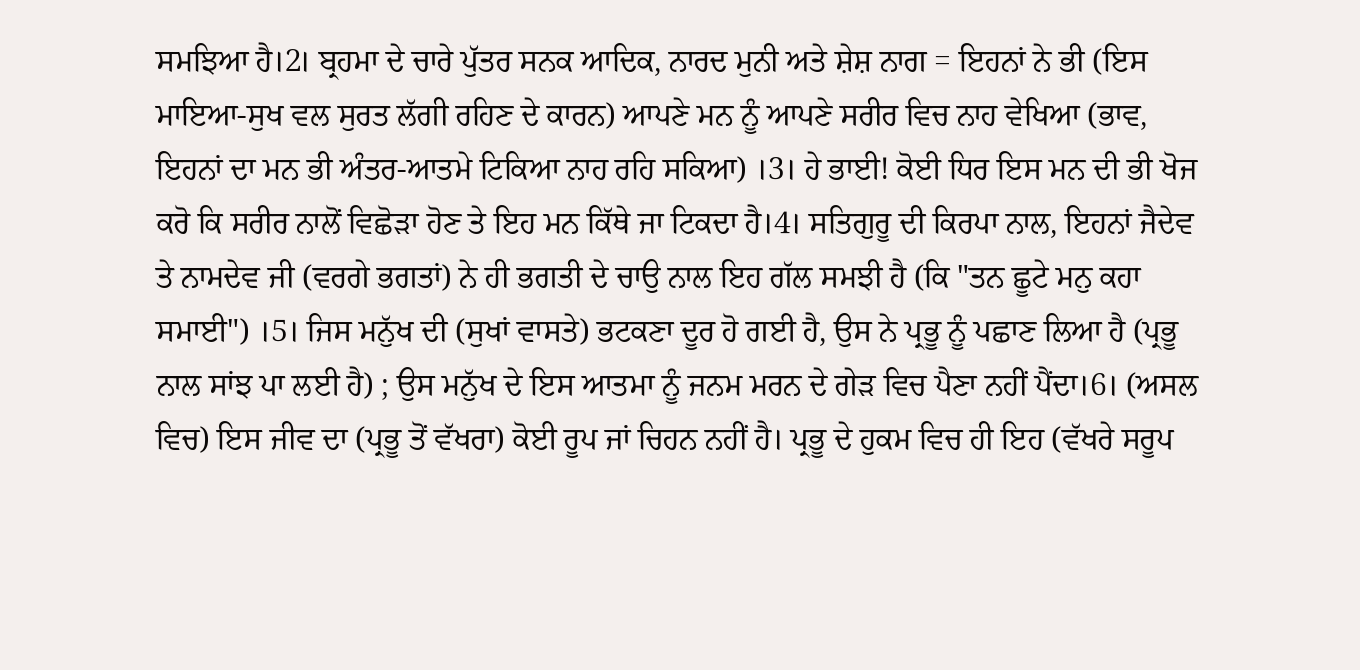ਸਮਝਿਆ ਹੈ।2। ਬ੍ਰਹਮਾ ਦੇ ਚਾਰੇ ਪੁੱਤਰ ਸਨਕ ਆਦਿਕ, ਨਾਰਦ ਮੁਨੀ ਅਤੇ ਸ਼ੇਸ਼ ਨਾਗ = ਇਹਨਾਂ ਨੇ ਭੀ (ਇਸ ਮਾਇਆ-ਸੁਖ ਵਲ ਸੁਰਤ ਲੱਗੀ ਰਹਿਣ ਦੇ ਕਾਰਨ) ਆਪਣੇ ਮਨ ਨੂੰ ਆਪਣੇ ਸਰੀਰ ਵਿਚ ਨਾਹ ਵੇਖਿਆ (ਭਾਵ, ਇਹਨਾਂ ਦਾ ਮਨ ਭੀ ਅੰਤਰ-ਆਤਮੇ ਟਿਕਿਆ ਨਾਹ ਰਹਿ ਸਕਿਆ) ।3। ਹੇ ਭਾਈ! ਕੋਈ ਧਿਰ ਇਸ ਮਨ ਦੀ ਭੀ ਖੋਜ ਕਰੋ ਕਿ ਸਰੀਰ ਨਾਲੋਂ ਵਿਛੋੜਾ ਹੋਣ ਤੇ ਇਹ ਮਨ ਕਿੱਥੇ ਜਾ ਟਿਕਦਾ ਹੈ।4। ਸਤਿਗੁਰੂ ਦੀ ਕਿਰਪਾ ਨਾਲ, ਇਹਨਾਂ ਜੈਦੇਵ ਤੇ ਨਾਮਦੇਵ ਜੀ (ਵਰਗੇ ਭਗਤਾਂ) ਨੇ ਹੀ ਭਗਤੀ ਦੇ ਚਾਉ ਨਾਲ ਇਹ ਗੱਲ ਸਮਝੀ ਹੈ (ਕਿ "ਤਨ ਛੂਟੇ ਮਨੁ ਕਹਾ ਸਮਾਈ") ।5। ਜਿਸ ਮਨੁੱਖ ਦੀ (ਸੁਖਾਂ ਵਾਸਤੇ) ਭਟਕਣਾ ਦੂਰ ਹੋ ਗਈ ਹੈ, ਉਸ ਨੇ ਪ੍ਰਭੂ ਨੂੰ ਪਛਾਣ ਲਿਆ ਹੈ (ਪ੍ਰਭੂ ਨਾਲ ਸਾਂਝ ਪਾ ਲਈ ਹੈ) ; ਉਸ ਮਨੁੱਖ ਦੇ ਇਸ ਆਤਮਾ ਨੂੰ ਜਨਮ ਮਰਨ ਦੇ ਗੇੜ ਵਿਚ ਪੈਣਾ ਨਹੀਂ ਪੈਂਦਾ।6। (ਅਸਲ ਵਿਚ) ਇਸ ਜੀਵ ਦਾ (ਪ੍ਰਭੂ ਤੋਂ ਵੱਖਰਾ) ਕੋਈ ਰੂਪ ਜਾਂ ਚਿਹਨ ਨਹੀਂ ਹੈ। ਪ੍ਰਭੂ ਦੇ ਹੁਕਮ ਵਿਚ ਹੀ ਇਹ (ਵੱਖਰੇ ਸਰੂਪ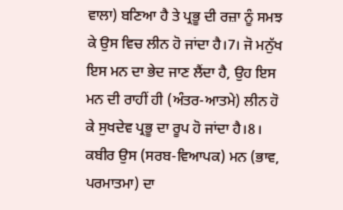ਵਾਲਾ) ਬਣਿਆ ਹੈ ਤੇ ਪ੍ਰਭੂ ਦੀ ਰਜ਼ਾ ਨੂੰ ਸਮਝ ਕੇ ਉਸ ਵਿਚ ਲੀਨ ਹੋ ਜਾਂਦਾ ਹੈ।7। ਜੋ ਮਨੁੱਖ ਇਸ ਮਨ ਦਾ ਭੇਦ ਜਾਣ ਲੈਂਦਾ ਹੈ, ਉਹ ਇਸ ਮਨ ਦੀ ਰਾਹੀਂ ਹੀ (ਅੰਤਰ-ਆਤਮੇ) ਲੀਨ ਹੋ ਕੇ ਸੁਖਦੇਵ ਪ੍ਰਭੂ ਦਾ ਰੂਪ ਹੋ ਜਾਂਦਾ ਹੈ।8। ਕਬੀਰ ਉਸ (ਸਰਬ-ਵਿਆਪਕ) ਮਨ (ਭਾਵ, ਪਰਮਾਤਮਾ) ਦਾ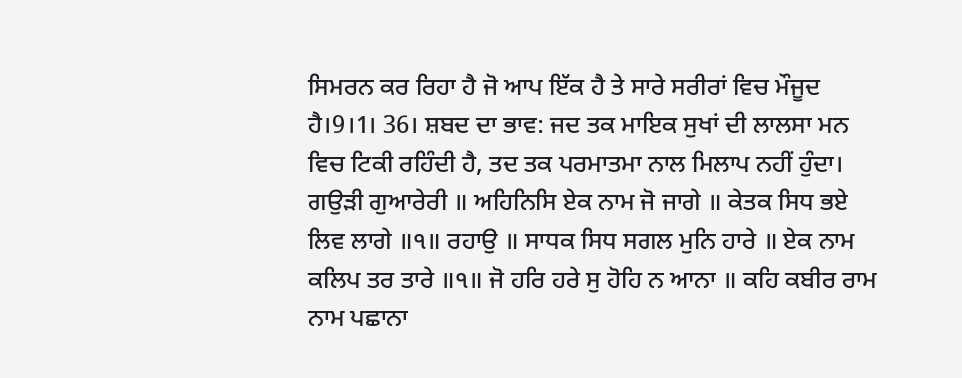ਸਿਮਰਨ ਕਰ ਰਿਹਾ ਹੈ ਜੋ ਆਪ ਇੱਕ ਹੈ ਤੇ ਸਾਰੇ ਸਰੀਰਾਂ ਵਿਚ ਮੌਜੂਦ ਹੈ।9।1। 36। ਸ਼ਬਦ ਦਾ ਭਾਵ: ਜਦ ਤਕ ਮਾਇਕ ਸੁਖਾਂ ਦੀ ਲਾਲਸਾ ਮਨ ਵਿਚ ਟਿਕੀ ਰਹਿੰਦੀ ਹੈ, ਤਦ ਤਕ ਪਰਮਾਤਮਾ ਨਾਲ ਮਿਲਾਪ ਨਹੀਂ ਹੁੰਦਾ। ਗਉੜੀ ਗੁਆਰੇਰੀ ॥ ਅਹਿਨਿਸਿ ਏਕ ਨਾਮ ਜੋ ਜਾਗੇ ॥ ਕੇਤਕ ਸਿਧ ਭਏ ਲਿਵ ਲਾਗੇ ॥੧॥ ਰਹਾਉ ॥ ਸਾਧਕ ਸਿਧ ਸਗਲ ਮੁਨਿ ਹਾਰੇ ॥ ਏਕ ਨਾਮ ਕਲਿਪ ਤਰ ਤਾਰੇ ॥੧॥ ਜੋ ਹਰਿ ਹਰੇ ਸੁ ਹੋਹਿ ਨ ਆਨਾ ॥ ਕਹਿ ਕਬੀਰ ਰਾਮ ਨਾਮ ਪਛਾਨਾ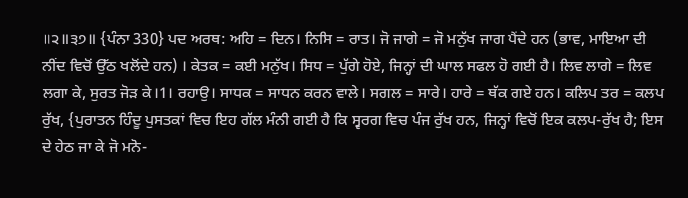॥੨॥੩੭॥ {ਪੰਨਾ 330} ਪਦ ਅਰਥ: ਅਹਿ = ਦਿਨ। ਨਿਸਿ = ਰਾਤ। ਜੋ ਜਾਗੇ = ਜੋ ਮਨੁੱਖ ਜਾਗ ਪੈਂਦੇ ਹਨ (ਭਾਵ, ਮਾਇਆ ਦੀ ਨੀਂਦ ਵਿਚੋਂ ਉੱਠ ਖਲੋਂਦੇ ਹਨ) । ਕੇਤਕ = ਕਈ ਮਨੁੱਖ। ਸਿਧ = ਪੁੱਗੇ ਹੋਏ, ਜਿਨ੍ਹਾਂ ਦੀ ਘਾਲ ਸਫਲ ਹੋ ਗਈ ਹੈ। ਲਿਵ ਲਾਗੇ = ਲਿਵ ਲਗਾ ਕੇ, ਸੁਰਤ ਜੋੜ ਕੇ।1। ਰਹਾਉ। ਸਾਧਕ = ਸਾਧਨ ਕਰਨ ਵਾਲੇ। ਸਗਲ = ਸਾਰੇ। ਹਾਰੇ = ਥੱਕ ਗਏ ਹਨ। ਕਲਿਪ ਤਰ = ਕਲਪ ਰੁੱਖ, {ਪੁਰਾਤਨ ਹਿੰਦੂ ਪੁਸਤਕਾਂ ਵਿਚ ਇਹ ਗੱਲ ਮੰਨੀ ਗਈ ਹੈ ਕਿ ਸ੍ਵਰਗ ਵਿਚ ਪੰਜ ਰੁੱਖ ਹਨ, ਜਿਨ੍ਹਾਂ ਵਿਚੋਂ ਇਕ ਕਲਪ-ਰੁੱਖ ਹੈ; ਇਸ ਦੇ ਹੇਠ ਜਾ ਕੇ ਜੋ ਮਨੋ-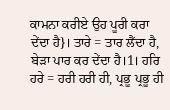ਕਾਮਨਾ ਕਰੀਏ ਉਹ ਪੂਰੀ ਕਰਾ ਦੇਂਦਾ ਹੈ}। ਤਾਰੇ = ਤਾਰ ਲੈਂਦਾ ਹੈ, ਬੇੜਾ ਪਾਰ ਕਰ ਦੇਂਦਾ ਹੈ।1। ਹਰਿ ਹਰੇ = ਹਰੀ ਹਰੀ ਹੀ, ਪ੍ਰਭੂ ਪ੍ਰਭੂ ਹੀ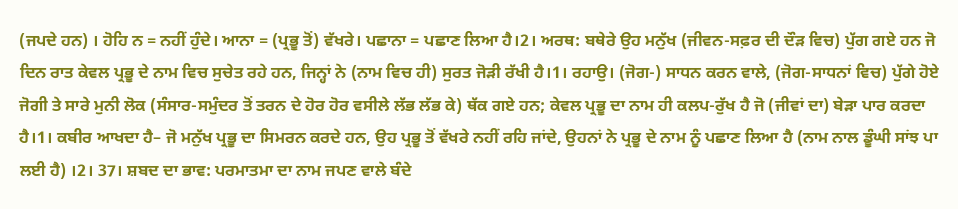(ਜਪਦੇ ਹਨ) । ਹੋਹਿ ਨ = ਨਹੀਂ ਹੁੰਦੇ। ਆਨਾ = (ਪ੍ਰਭੂ ਤੋਂ) ਵੱਖਰੇ। ਪਛਾਨਾ = ਪਛਾਣ ਲਿਆ ਹੈ।2। ਅਰਥ: ਬਥੇਰੇ ਉਹ ਮਨੁੱਖ (ਜੀਵਨ-ਸਫ਼ਰ ਦੀ ਦੌੜ ਵਿਚ) ਪੁੱਗ ਗਏ ਹਨ ਜੋ ਦਿਨ ਰਾਤ ਕੇਵਲ ਪ੍ਰਭੂ ਦੇ ਨਾਮ ਵਿਚ ਸੁਚੇਤ ਰਹੇ ਹਨ, ਜਿਨ੍ਹਾਂ ਨੇ (ਨਾਮ ਵਿਚ ਹੀ) ਸੁਰਤ ਜੋੜੀ ਰੱਖੀ ਹੈ।1। ਰਹਾਉ। (ਜੋਗ-) ਸਾਧਨ ਕਰਨ ਵਾਲੇ, (ਜੋਗ-ਸਾਧਨਾਂ ਵਿਚ) ਪੁੱਗੇ ਹੋਏ ਜੋਗੀ ਤੇ ਸਾਰੇ ਮੁਨੀ ਲੋਕ (ਸੰਸਾਰ-ਸਮੁੰਦਰ ਤੋਂ ਤਰਨ ਦੇ ਹੋਰ ਹੋਰ ਵਸੀਲੇ ਲੱਭ ਲੱਭ ਕੇ) ਥੱਕ ਗਏ ਹਨ; ਕੇਵਲ ਪ੍ਰਭੂ ਦਾ ਨਾਮ ਹੀ ਕਲਪ-ਰੁੱਖ ਹੈ ਜੋ (ਜੀਵਾਂ ਦਾ) ਬੇੜਾ ਪਾਰ ਕਰਦਾ ਹੈ।1। ਕਬੀਰ ਆਖਦਾ ਹੈ– ਜੋ ਮਨੁੱਖ ਪ੍ਰਭੂ ਦਾ ਸਿਮਰਨ ਕਰਦੇ ਹਨ, ਉਹ ਪ੍ਰਭੂ ਤੋਂ ਵੱਖਰੇ ਨਹੀਂ ਰਹਿ ਜਾਂਦੇ, ਉਹਨਾਂ ਨੇ ਪ੍ਰਭੂ ਦੇ ਨਾਮ ਨੂੰ ਪਛਾਣ ਲਿਆ ਹੈ (ਨਾਮ ਨਾਲ ਡੂੰਘੀ ਸਾਂਝ ਪਾ ਲਈ ਹੈ) ।2। 37। ਸ਼ਬਦ ਦਾ ਭਾਵ: ਪਰਮਾਤਮਾ ਦਾ ਨਾਮ ਜਪਣ ਵਾਲੇ ਬੰਦੇ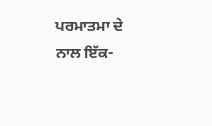ਪਰਮਾਤਮਾ ਦੇ ਨਾਲ ਇੱਕ-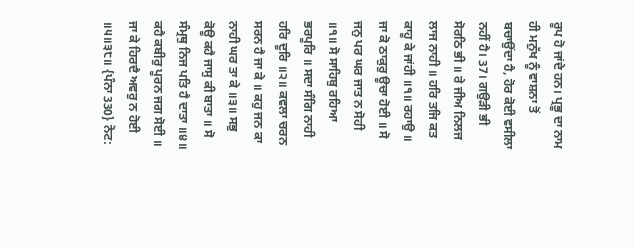ਰੂਪ ਹੋ ਜਾਂਦੇ ਹਨ। ਪ੍ਰਭੂ ਦਾ ਨਾਮ ਹੀ ਮਨੁੱਖ ਨੂੰ ਵਾਸ਼ਨਾ ਤੋਂ ਬਚਾਉਂਦਾ ਹੈ, ਹੋਰ ਕੋਈ ਵਸੀਲਾ ਨਹੀਂ ਹੈ। 37। ਗਉੜੀ ਭੀ ਸੋਰਠਿ ਭੀ ॥ ਰੇ ਜੀਅ ਨਿਲਜ ਲਾਜ ਨਾਹੀ ॥ ਹਰਿ ਤਜਿ ਕਤ ਕਾਹੂ ਕੇ ਜਾਂਹੀ ॥੧॥ ਰਹਾਉ ॥ ਜਾ ਕੋ ਠਾਕੁਰੁ ਊਚਾ ਹੋਈ ॥ ਸੋ ਜਨੁ ਪਰ ਘਰ ਜਾਤ ਨ ਸੋਹੀ ॥੧॥ ਸੋ ਸਾਹਿਬੁ ਰਹਿਆ ਭਰਪੂਰਿ ॥ ਸਦਾ ਸੰਗਿ ਨਾਹੀ ਹਰਿ ਦੂਰਿ ॥੨॥ ਕਵਲਾ ਚਰਨ ਸਰਨ ਹੈ ਜਾ ਕੇ ॥ ਕਹੁ ਜਨ ਕਾ ਨਾਹੀ ਘਰ ਤਾ ਕੇ ॥੩॥ ਸਭੁ ਕੋਊ ਕਹੈ ਜਾਸੁ ਕੀ ਬਾਤਾ ॥ ਸੋ ਸੰਮ੍ਰਥੁ ਨਿਜ ਪਤਿ ਹੈ ਦਾਤਾ ॥੪॥ ਕਹੈ ਕਬੀਰੁ ਪੂਰਨ ਜਗ ਸੋਈ ॥ ਜਾ ਕੇ ਹਿਰਦੈ ਅਵਰੁ ਨ ਹੋਈ ॥੫॥੩੮॥ {ਪੰਨਾ 330} ਨੋਟ: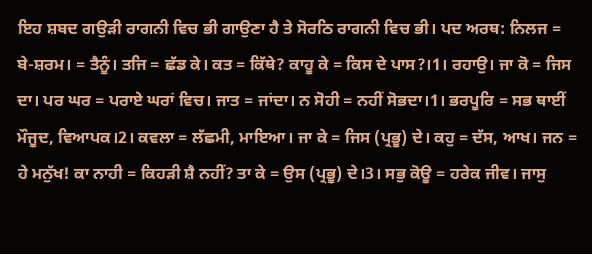ਇਹ ਸ਼ਬਦ ਗਉੜੀ ਰਾਗਨੀ ਵਿਚ ਭੀ ਗਾਉਣਾ ਹੈ ਤੇ ਸੋਰਠਿ ਰਾਗਨੀ ਵਿਚ ਭੀ। ਪਦ ਅਰਥ: ਨਿਲਜ = ਬੇ-ਸ਼ਰਮ। = ਤੈਨੂੰ। ਤਜਿ = ਛੱਡ ਕੇ। ਕਤ = ਕਿੱਥੇ? ਕਾਹੂ ਕੇ = ਕਿਸ ਦੇ ਪਾਸ?।1। ਰਹਾਉ। ਜਾ ਕੋ = ਜਿਸ ਦਾ। ਪਰ ਘਰ = ਪਰਾਏ ਘਰਾਂ ਵਿਚ। ਜਾਤ = ਜਾਂਦਾ। ਨ ਸੋਹੀ = ਨਹੀਂ ਸੋਭਦਾ।1। ਭਰਪੂਰਿ = ਸਭ ਥਾਈਂ ਮੌਜੂਦ, ਵਿਆਪਕ।2। ਕਵਲਾ = ਲੱਛਮੀ, ਮਾਇਆ। ਜਾ ਕੇ = ਜਿਸ (ਪ੍ਰਭੂ) ਦੇ। ਕਹੁ = ਦੱਸ, ਆਖ। ਜਨ = ਹੇ ਮਨੁੱਖ! ਕਾ ਨਾਹੀ = ਕਿਹੜੀ ਸ਼ੈ ਨਹੀਂ? ਤਾ ਕੇ = ਉਸ (ਪ੍ਰਭੂ) ਦੇ।3। ਸਭੁ ਕੋਊ = ਹਰੇਕ ਜੀਵ। ਜਾਸੁ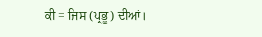ਕੀ = ਜਿਸ (ਪ੍ਰਭੂ) ਦੀਆਂ।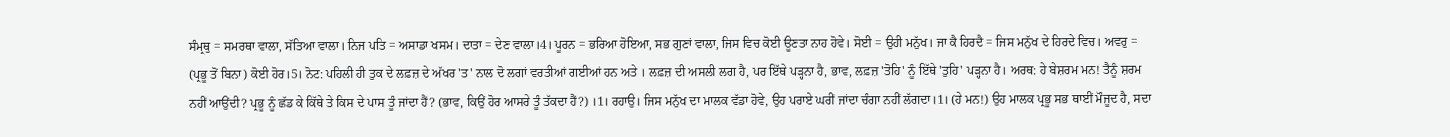ਸੰਮ੍ਰਥੁ = ਸਮਰਥਾ ਵਾਲਾ, ਸੱਤਿਆ ਵਾਲਾ। ਨਿਜ ਪਤਿ = ਅਸਾਡਾ ਖਸਮ। ਦਾਤਾ = ਦੇਣ ਵਾਲਾ।4। ਪੂਰਨ = ਭਰਿਆ ਹੋਇਆ, ਸਭ ਗੁਣਾਂ ਵਾਲਾ, ਜਿਸ ਵਿਚ ਕੋਈ ਊਣਤਾ ਨਾਹ ਹੋਵੇ। ਸੋਈ = ਉਹੀ ਮਨੁੱਖ। ਜਾ ਕੈ ਹਿਰਦੈ = ਜਿਸ ਮਨੁੱਖ ਦੇ ਹਿਰਦੇ ਵਿਚ। ਅਵਰੁ = (ਪ੍ਰਭੂ ਤੋਂ ਬਿਨਾ) ਕੋਈ ਹੋਰ।5। ਨੋਟ: ਪਹਿਲੀ ਹੀ ਤੁਕ ਦੇ ਲਫ਼ਜ਼ ਦੇ ਅੱਖਰ 'ਤ' ਨਾਲ ਦੋ ਲਗਾਂ ਵਰਤੀਆਂ ਗਈਆਂ ਹਨ ਅਤੇ । ਲਫ਼ਜ਼ ਦੀ ਅਸਲੀ ਲਗ ਹੈ, ਪਰ ਇੱਥੇ ਪੜ੍ਹਨਾ ਹੈ, ਭਾਵ, ਲਫ਼ਜ਼ 'ਤੋਹਿ' ਨੂੰ ਇੱਥੇ 'ਤੁਹਿ' ਪੜ੍ਹਨਾ ਹੈ। ਅਰਥ: ਹੇ ਬੇਸ਼ਰਮ ਮਨ! ਤੈਨੂੰ ਸ਼ਰਮ ਨਹੀਂ ਆਉਂਦੀ? ਪ੍ਰਭੂ ਨੂੰ ਛੱਡ ਕੇ ਕਿੱਥੇ ਤੇ ਕਿਸ ਦੇ ਪਾਸ ਤੂੰ ਜਾਂਦਾ ਹੈਂ? (ਭਾਵ, ਕਿਉਂ ਹੋਰ ਆਸਰੇ ਤੂੰ ਤੱਕਦਾ ਹੈਂ?) ।1। ਰਹਾਉ। ਜਿਸ ਮਨੁੱਖ ਦਾ ਮਾਲਕ ਵੱਡਾ ਹੋਵੇ, ਉਹ ਪਰਾਏ ਘਰੀਂ ਜਾਂਦਾ ਚੰਗਾ ਨਹੀਂ ਲੱਗਦਾ।1। (ਹੇ ਮਨ!) ਉਹ ਮਾਲਕ ਪ੍ਰਭੂ ਸਭ ਥਾਈਂ ਮੌਜੂਦ ਹੈ, ਸਦਾ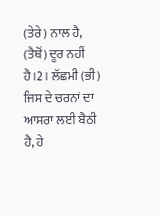(ਤੇਰੇ) ਨਾਲ ਹੈ, (ਤੈਥੋਂ) ਦੂਰ ਨਹੀਂ ਹੈ।2। ਲੱਛਮੀ (ਭੀ) ਜਿਸ ਦੇ ਚਰਨਾਂ ਦਾ ਆਸਰਾ ਲਈ ਬੈਠੀ ਹੈ, ਹੇ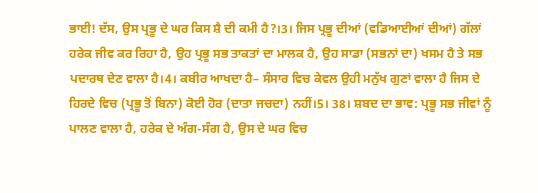ਭਾਈ! ਦੱਸ, ਉਸ ਪ੍ਰਭੂ ਦੇ ਘਰ ਕਿਸ ਸ਼ੈ ਦੀ ਕਮੀ ਹੈ?।3। ਜਿਸ ਪ੍ਰਭੂ ਦੀਆਂ (ਵਡਿਆਈਆਂ ਦੀਆਂ) ਗੱਲਾਂ ਹਰੇਕ ਜੀਵ ਕਰ ਰਿਹਾ ਹੈ, ਉਹ ਪ੍ਰਭੂ ਸਭ ਤਾਕਤਾਂ ਦਾ ਮਾਲਕ ਹੈ, ਉਹ ਸਾਡਾ (ਸਭਨਾਂ ਦਾ) ਖਸਮ ਹੈ ਤੇ ਸਭ ਪਦਾਰਥ ਦੇਣ ਵਾਲਾ ਹੈ।4। ਕਬੀਰ ਆਖਦਾ ਹੈ– ਸੰਸਾਰ ਵਿਚ ਕੇਵਲ ਉਹੀ ਮਨੁੱਖ ਗੁਣਾਂ ਵਾਲਾ ਹੈ ਜਿਸ ਦੇ ਹਿਰਦੇ ਵਿਚ (ਪ੍ਰਭੂ ਤੋਂ ਬਿਨਾ) ਕੋਈ ਹੋਰ (ਦਾਤਾ ਜਚਦਾ) ਨਹੀਂ।5। 38। ਸ਼ਬਦ ਦਾ ਭਾਵ: ਪ੍ਰਭੂ ਸਭ ਜੀਵਾਂ ਨੂੰ ਪਾਲਣ ਵਾਲਾ ਹੈ, ਹਰੇਕ ਦੇ ਅੰਗ-ਸੰਗ ਹੈ, ਉਸ ਦੇ ਘਰ ਵਿਚ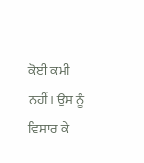ਕੋਈ ਕਮੀ ਨਹੀਂ। ਉਸ ਨੂੰ ਵਿਸਾਰ ਕੇ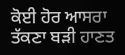ਕੋਈ ਹੋਰ ਆਸਰਾ ਤੱਕਣਾ ਬੜੀ ਹਾਣਤ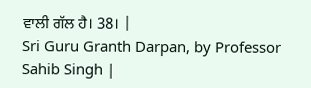ਵਾਲੀ ਗੱਲ ਹੈ। 38। |
Sri Guru Granth Darpan, by Professor Sahib Singh |